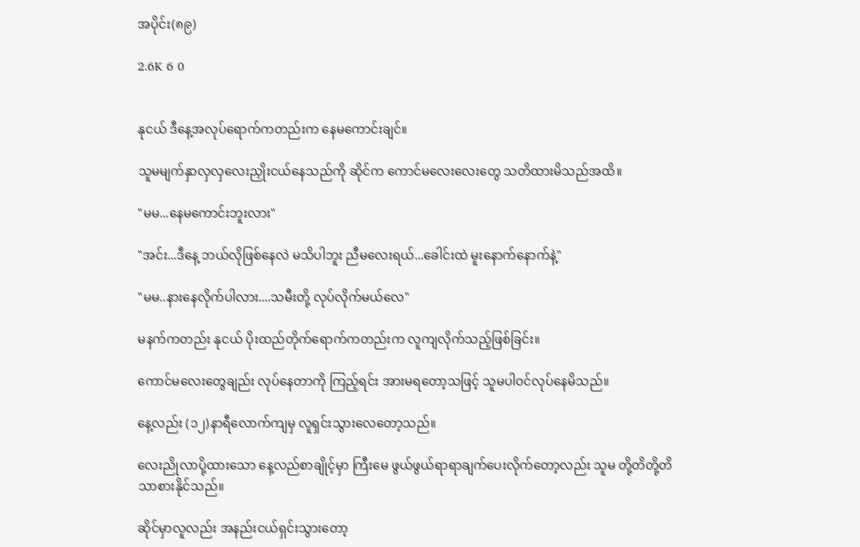အပိုင်း(၈၉)

2.6K 6 0


နုငယ် ဒီနေ့အလုပ်ရောက်ကတည်းက နေမကောင်းချင်။

သူမမျက်နှာလှလှလေးညှိုးငယ်နေသည်ကို ဆိုင်က ကောင်မလေးလေးတွေ သတိထားမိသည်အထိ။

"မမ...နေမကောင်းဘူးလား"

"အင်း...ဒီနေ့ ဘယ်လိုဖြစ်နေလဲ မသိပါဘူး ညီမလေးရယ်...ခေါင်းထဲ မူးနောက်နောက်နဲ့"

"မမ..နားနေလိုက်ပါလား....သမီးတို့ လုပ်လိုက်မယ်လေ"

မနက်ကတည်း နုငယ် ပိုးထည်တိုက်ရောက်ကတည်းက လူကျလိုက်သည့်ဖြစ်ခြင်း။

ကောင်မလေးတွေချည်း လုပ်နေတာကို ကြည့်ရင်း အားမရတော့သဖြင့် သူမပါဝင်လုပ်နေမိသည်။

နေ့လည်း (၁၂)နာရီလောက်ကျမှ လူရှင်းသွားလေတော့သည်။

လေးညိုလာပို့ထားသော နေ့လည်စာချိုင့်မှာ ကြီးမေ ဖွယ်ဖွယ်ရာရာချက်ပေးလိုက်တော့လည်း သူမ တို့တိတို့တိသာစားနိုင်သည်။

ဆိုင်မှာလူလည်း အနည်းငယ်ရှင်းသွားတော့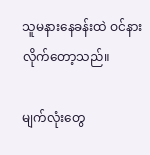သူမနားနေခန်းထဲ ဝင်နားလိုက်တော့သည်။

မျက်လုံးတွေ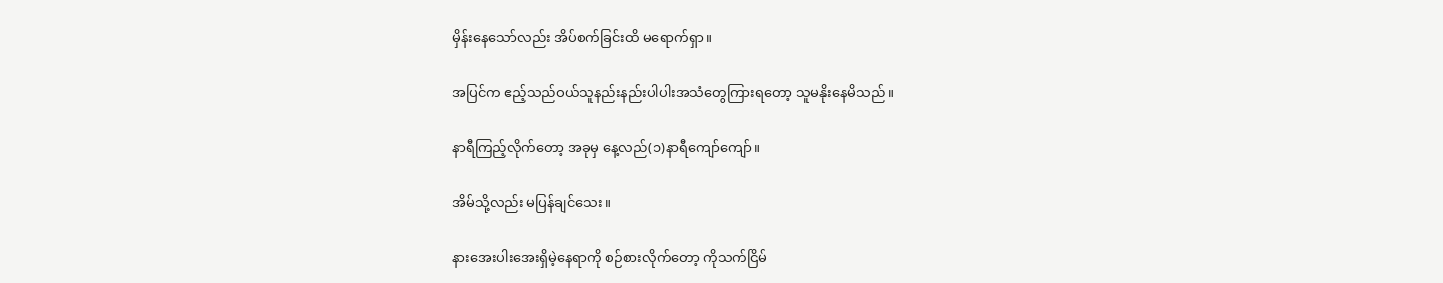မှိန်းနေသော်လည်း အိပ်စက်ခြင်းထိ မရောက်ရှာ။

အပြင်က ဧည့်သည်ဝယ်သူနည်းနည်းပါပါးအသံတွေကြားရတော့ သူမနိုးနေမိသည်။

နာရီကြည့်လိုက်တော့ အခုမှ နေ့လည်(၁)နာရီကျော်ကျော်။

အိမ်သို့လည်း မပြန်ချင်သေး။

နားအေးပါးအေးရှိမဲ့နေရာကို စဉ်စားလိုက်တော့ ကိုသက်ငြိမ်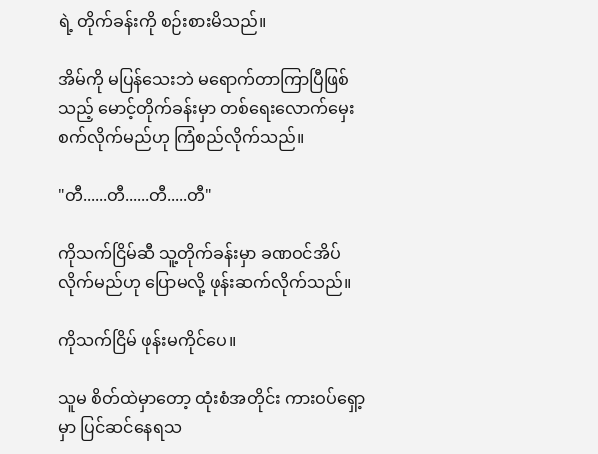ရဲ့ တိုက်ခန်းကို စဉ်းစားမိသည်။

အိမ်ကို မပြန်သေးဘဲ မရောက်တာကြာပြီဖြစ်သည့် မောင့်တိုက်ခန်းမှာ တစ်ရေးလောက်မှေးစက်လိုက်မည်ဟု ကြံစည်လိုက်သည်။

"တီ......တီ......တီ.....တီ"

ကိုသက်ငြိမ်ဆီ သူ့တိုက်ခန်းမှာ ခဏဝင်အိပ်လိုက်မည်ဟု ပြောမလို့ ဖုန်းဆက်လိုက်သည်။

ကိုသက်ငြိမ် ဖုန်းမကိုင်ပေ။

သူမ စိတ်ထဲမှာတော့ ထုံးစံအတိုင်း ကားဝပ်ရှော့မှာ ပြင်ဆင်နေရသ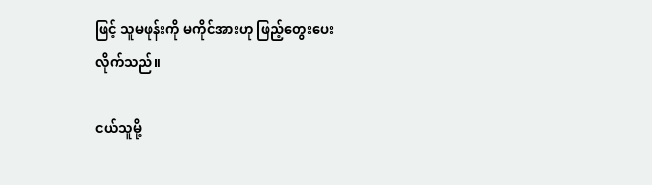ဖြင့် သူမဖုန်းကို မကိုင်အားဟု ဖြည့်တွေးပေးလိုက်သည်။

ငယ်သူမို့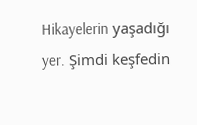Hikayelerin yaşadığı yer. Şimdi keşfedin